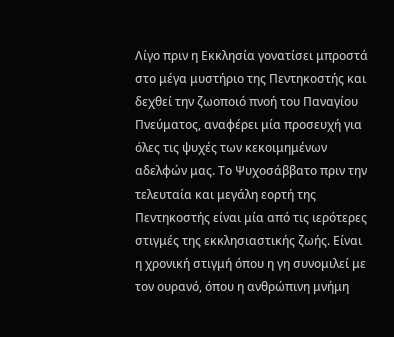Λίγο πριν η Εκκλησία γονατίσει μπροστά στο μέγα μυστήριο της Πεντηκοστής και δεχθεί την ζωοποιό πνοή του Παναγίου Πνεύματος, αναφέρει μία προσευχή για όλες τις ψυχές των κεκοιμημένων αδελφών μας. Το Ψυχοσάββατο πριν την τελευταία και μεγάλη εορτή της Πεντηκοστής είναι μία από τις ιερότερες στιγμές της εκκλησιαστικής ζωής. Είναι η χρονική στιγμή όπου η γη συνομιλεί με τον ουρανό, όπου η ανθρώπινη μνήμη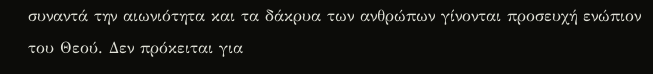συναντά την αιωνιότητα και τα δάκρυα των ανθρώπων γίνονται προσευχή ενώπιον του Θεού. Δεν πρόκειται για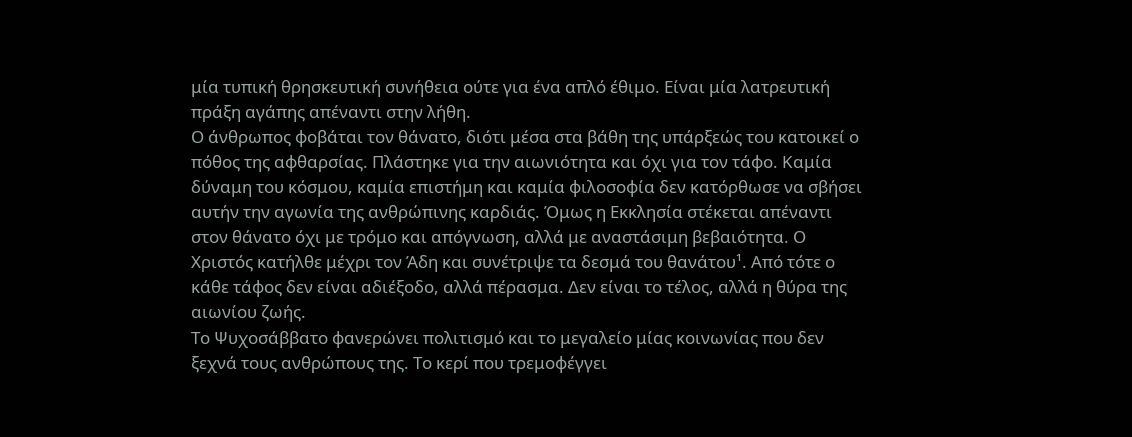μία τυπική θρησκευτική συνήθεια ούτε για ένα απλό έθιμο. Είναι μία λατρευτική πράξη αγάπης απέναντι στην λήθη.
Ο άνθρωπος φοβάται τον θάνατο, διότι μέσα στα βάθη της υπάρξεώς του κατοικεί ο πόθος της αφθαρσίας. Πλάστηκε για την αιωνιότητα και όχι για τον τάφο. Καμία δύναμη του κόσμου, καμία επιστήμη και καμία φιλοσοφία δεν κατόρθωσε να σβήσει αυτήν την αγωνία της ανθρώπινης καρδιάς. Όμως η Εκκλησία στέκεται απέναντι στον θάνατο όχι με τρόμο και απόγνωση, αλλά με αναστάσιμη βεβαιότητα. Ο Χριστός κατήλθε μέχρι τον Άδη και συνέτριψε τα δεσμά του θανάτου¹. Από τότε ο κάθε τάφος δεν είναι αδιέξοδο, αλλά πέρασμα. Δεν είναι το τέλος, αλλά η θύρα της αιωνίου ζωής.
Το Ψυχοσάββατο φανερώνει πολιτισμό και το μεγαλείο μίας κοινωνίας που δεν ξεχνά τους ανθρώπους της. Το κερί που τρεμοφέγγει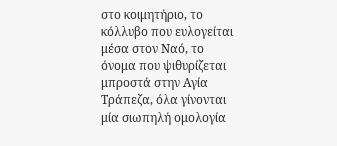στο κοιμητήριο, το κόλλυβο που ευλογείται μέσα στον Ναό, το όνομα που ψιθυρίζεται μπροστά στην Αγία Τράπεζα, όλα γίνονται μία σιωπηλή ομολογία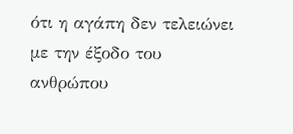ότι η αγάπη δεν τελειώνει με την έξοδο του ανθρώπου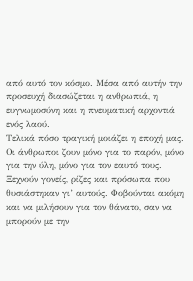από αυτό τον κόσμο. Μέσα από αυτήν την προσευχή διασώζεται η ανθρωπιά, η ευγνωμοσύνη και η πνευματική αρχοντιά ενός λαού.
Τελικά πόσο τραγική μοιάζει η εποχή μας. Οι άνθρωποι ζουν μόνο για το παρόν, μόνο για την ύλη, μόνο για τον εαυτό τους. Ξεχνούν γονείς, ρίζες και πρόσωπα που θυσιάστηκαν γι’ αυτούς. Φοβούνται ακόμη και να μιλήσουν για τον θάνατο, σαν να μπορούν με την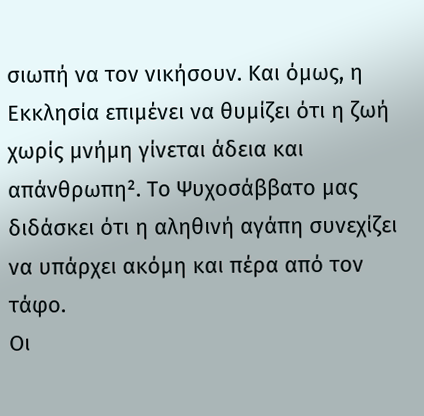σιωπή να τον νικήσουν. Και όμως, η Εκκλησία επιμένει να θυμίζει ότι η ζωή χωρίς μνήμη γίνεται άδεια και απάνθρωπη². Το Ψυχοσάββατο μας διδάσκει ότι η αληθινή αγάπη συνεχίζει να υπάρχει ακόμη και πέρα από τον τάφο.
Οι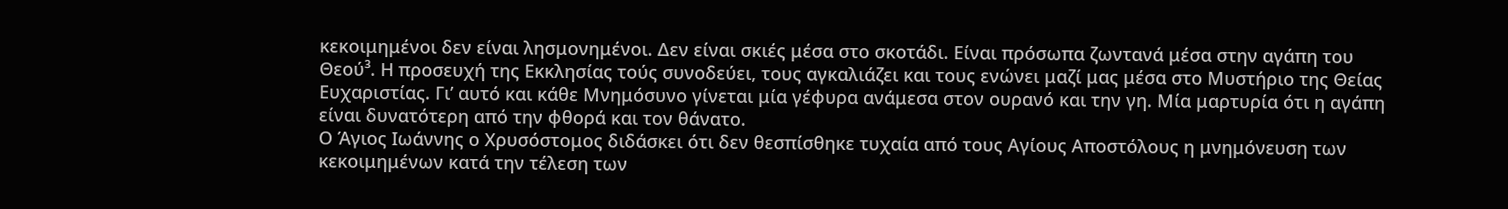κεκοιμημένοι δεν είναι λησμονημένοι. Δεν είναι σκιές μέσα στο σκοτάδι. Είναι πρόσωπα ζωντανά μέσα στην αγάπη του Θεού³. Η προσευχή της Εκκλησίας τούς συνοδεύει, τους αγκαλιάζει και τους ενώνει μαζί μας μέσα στο Μυστήριο της Θείας Ευχαριστίας. Γι’ αυτό και κάθε Μνημόσυνο γίνεται μία γέφυρα ανάμεσα στον ουρανό και την γη. Μία μαρτυρία ότι η αγάπη είναι δυνατότερη από την φθορά και τον θάνατο.
Ο Άγιος Ιωάννης ο Χρυσόστομος διδάσκει ότι δεν θεσπίσθηκε τυχαία από τους Αγίους Αποστόλους η μνημόνευση των κεκοιμημένων κατά την τέλεση των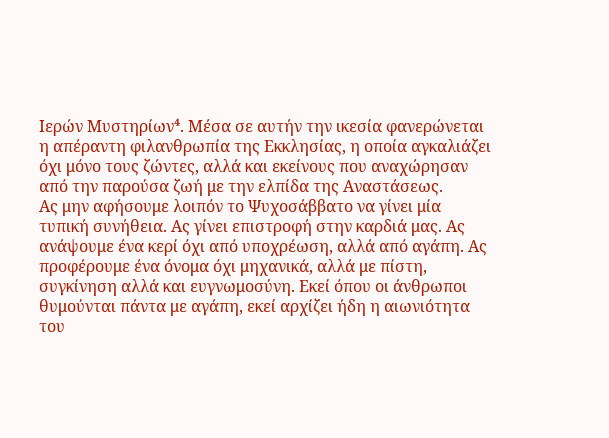Ιερών Μυστηρίων⁴. Μέσα σε αυτήν την ικεσία φανερώνεται η απέραντη φιλανθρωπία της Εκκλησίας, η οποία αγκαλιάζει όχι μόνο τους ζώντες, αλλά και εκείνους που αναχώρησαν από την παρούσα ζωή με την ελπίδα της Αναστάσεως.
Ας μην αφήσουμε λοιπόν το Ψυχοσάββατο να γίνει μία τυπική συνήθεια. Ας γίνει επιστροφή στην καρδιά μας. Ας ανάψουμε ένα κερί όχι από υποχρέωση, αλλά από αγάπη. Ας προφέρουμε ένα όνομα όχι μηχανικά, αλλά με πίστη, συγκίνηση αλλά και ευγνωμοσύνη. Εκεί όπου οι άνθρωποι θυμούνται πάντα με αγάπη, εκεί αρχίζει ήδη η αιωνιότητα του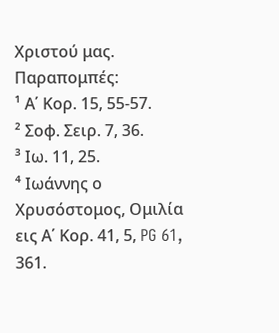Χριστού μας.
Παραπομπές:
¹ Α΄ Κορ. 15, 55-57.
² Σοφ. Σειρ. 7, 36.
³ Ιω. 11, 25.
⁴ Ιωάννης ο Χρυσόστομος, Ομιλία εις Α΄ Κορ. 41, 5, PG 61, 361.